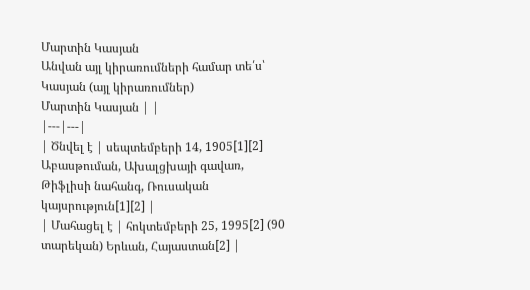Մարտին Կասյան
Անվան այլ կիրառումների համար տե՛ս՝ Կասյան (այլ կիրառումներ)
Մարտին Կասյան | |
|---|---|
| Ծնվել է | սեպտեմբերի 14, 1905[1][2] Աբասթուման, Ախալցխայի գավառ, Թիֆլիսի նահանգ, Ռուսական կայսրություն[1][2] |
| Մահացել է | հոկտեմբերի 25, 1995[2] (90 տարեկան) Երևան, Հայաստան[2] |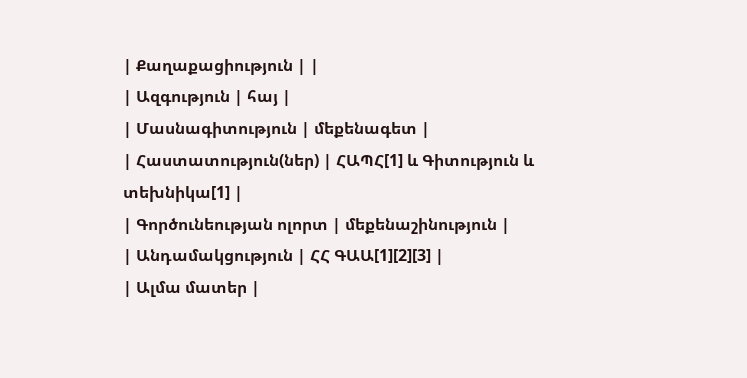| Քաղաքացիություն | |
| Ազգություն | հայ |
| Մասնագիտություն | մեքենագետ |
| Հաստատություն(ներ) | ՀԱՊՀ[1] և Գիտություն և տեխնիկա[1] |
| Գործունեության ոլորտ | մեքենաշինություն |
| Անդամակցություն | ՀՀ ԳԱԱ[1][2][3] |
| Ալմա մատեր |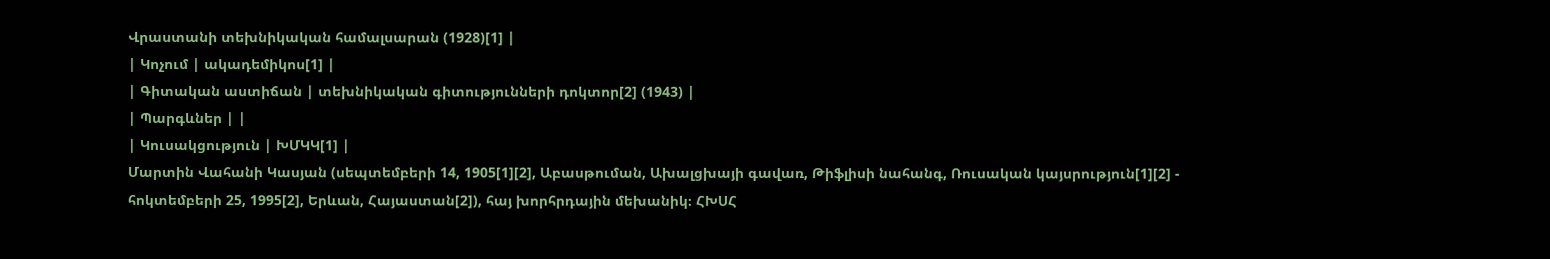Վրաստանի տեխնիկական համալսարան (1928)[1] |
| Կոչում | ակադեմիկոս[1] |
| Գիտական աստիճան | տեխնիկական գիտությունների դոկտոր[2] (1943) |
| Պարգևներ | |
| Կուսակցություն | ԽՄԿԿ[1] |
Մարտին Վահանի Կասյան (սեպտեմբերի 14, 1905[1][2], Աբասթուման, Ախալցխայի գավառ, Թիֆլիսի նահանգ, Ռուսական կայսրություն[1][2] - հոկտեմբերի 25, 1995[2], Երևան, Հայաստան[2]), հայ խորհրդային մեխանիկ։ ՀԽՍՀ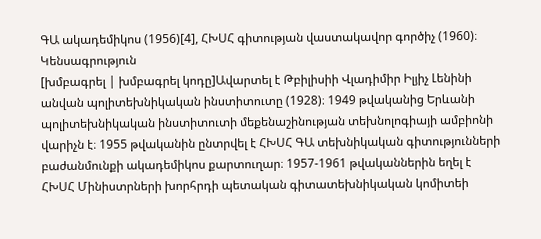ԳԱ ակադեմիկոս (1956)[4], ՀԽՍՀ գիտության վաստակավոր գործիչ (1960)։
Կենսագրություն
[խմբագրել | խմբագրել կոդը]Ավարտել է Թբիլիսիի Վլադիմիր Իլյիչ Լենինի անվան պոլիտեխնիկական ինստիտուտը (1928)։ 1949 թվականից Երևանի պոլիտեխնիկական ինստիտուտի մեքենաշինության տեխնոլոգիայի ամբիոնի վարիչն է։ 1955 թվականին ընտրվել է ՀԽՍՀ ԳԱ տեխնիկական գիտությունների բաժանմունքի ակադեմիկոս քարտուղար։ 1957-1961 թվականներին եղել է ՀԽՍՀ Մինիստրների խորհրդի պետական գիտատեխնիկական կոմիտեի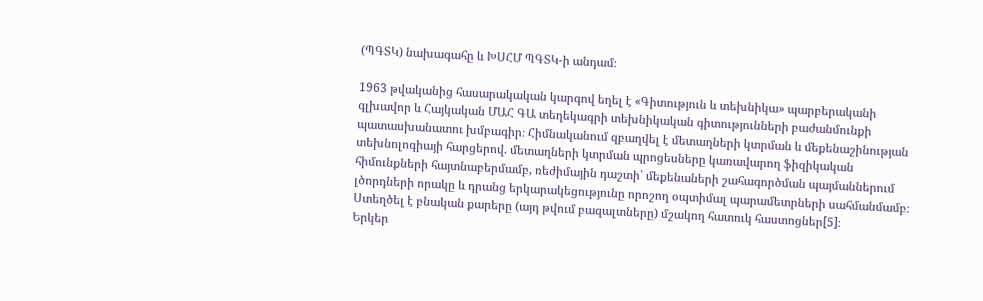(ՊԳՏԿ) նախագահը և ԽՍՀՄ ՊԳՏԿ-ի անդամ։

1963 թվականից հասարակական կարգով եղել է «Գիտություն և տեխնիկա» պարբերականի գլխավոր և Հայկական ՄԱՀ ԳԱ տեղեկագրի տեխնիկական գիտությունների բաժանմունքի պատասխանատու խմբագիր։ Հիմնականում զբաղվել է մետաղների կտրման և մեքենաշինության տեխնոլոգիայի հարցերով. մետաղների կտրման պրոցեսները կառավարող ֆիզիկական հիմունքների հայտնաբերմամբ, ռեժիմային դաշտի՝ մեքենաների շահագործման պայմաններում լծորդների որակը և դրանց երկարակեցությունը որոշող օպտիմալ պարամետրների սահմանմամբ։ Ստեղծել է բնական քարերը (այդ թվում բազալտները) մշակող հատուկ հաստոցներ[5]։
Երկեր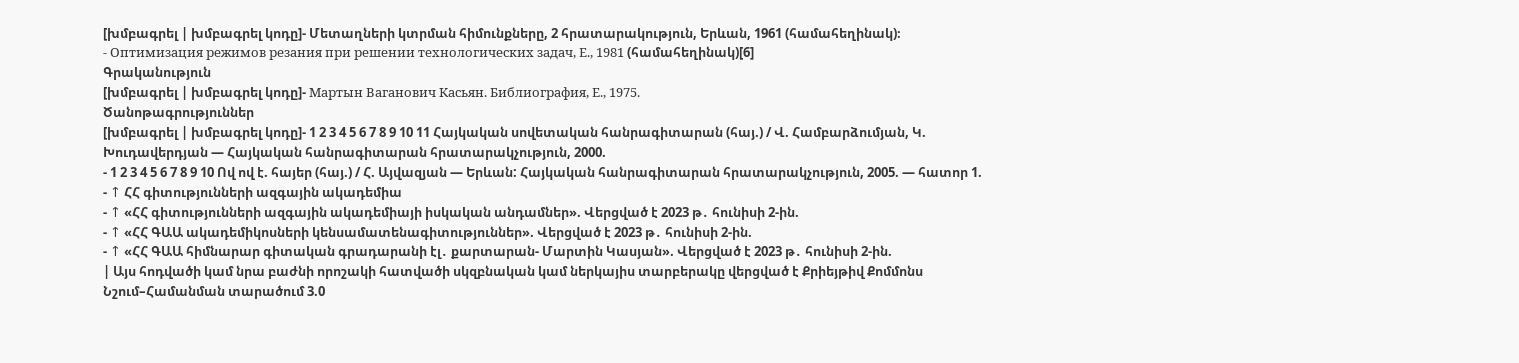[խմբագրել | խմբագրել կոդը]- Մետաղների կտրման հիմունքները, 2 հրատարակություն, Երևան, 1961 (համահեղինակ)։
- Оптимизация режимов резания при решении технологических задач, Е., 1981 (համահեղինակ)[6]
Գրականություն
[խմբագրել | խմբագրել կոդը]- Мартын Ваганович Касьян. Библиография, Е., 1975.
Ծանոթագրություններ
[խմբագրել | խմբագրել կոդը]- 1 2 3 4 5 6 7 8 9 10 11 Հայկական սովետական հանրագիտարան (հայ.) / Վ. Համբարձումյան, Կ. Խուդավերդյան — Հայկական հանրագիտարան հրատարակչություն, 2000.
- 1 2 3 4 5 6 7 8 9 10 Ով ով է. հայեր (հայ.) / Հ. Այվազյան — Երևան: Հայկական հանրագիտարան հրատարակչություն, 2005. — հատոր 1.
- ↑ ՀՀ գիտությունների ազգային ակադեմիա
- ↑ «ՀՀ գիտությունների ազգային ակադեմիայի իսկական անդամներ». Վերցված է 2023 թ․ հունիսի 2-ին.
- ↑ «ՀՀ ԳԱԱ ակադեմիկոսների կենսամատենագիտություններ». Վերցված է 2023 թ․ հունիսի 2-ին.
- ↑ «ՀՀ ԳԱԱ հիմնարար գիտական գրադարանի էլ․ քարտարան- Մարտին Կասյան». Վերցված է 2023 թ․ հունիսի 2-ին.
| Այս հոդվածի կամ նրա բաժնի որոշակի հատվածի սկզբնական կամ ներկայիս տարբերակը վերցված է Քրիեյթիվ Քոմմոնս Նշում–Համանման տարածում 3.0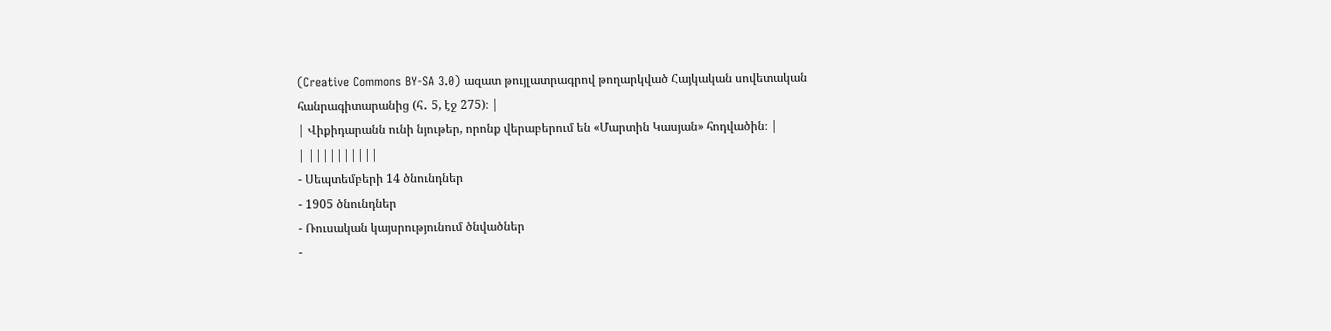(Creative Commons BY-SA 3.0) ազատ թույլատրագրով թողարկված Հայկական սովետական հանրագիտարանից (հ․ 5, էջ 275)։ |
| Վիքիդարանն ունի նյութեր, որոնք վերաբերում են «Մարտին Կասյան» հոդվածին։ |
| ||||||||||
- Սեպտեմբերի 14 ծնունդներ
- 1905 ծնունդներ
- Ռուսական կայսրությունում ծնվածներ
-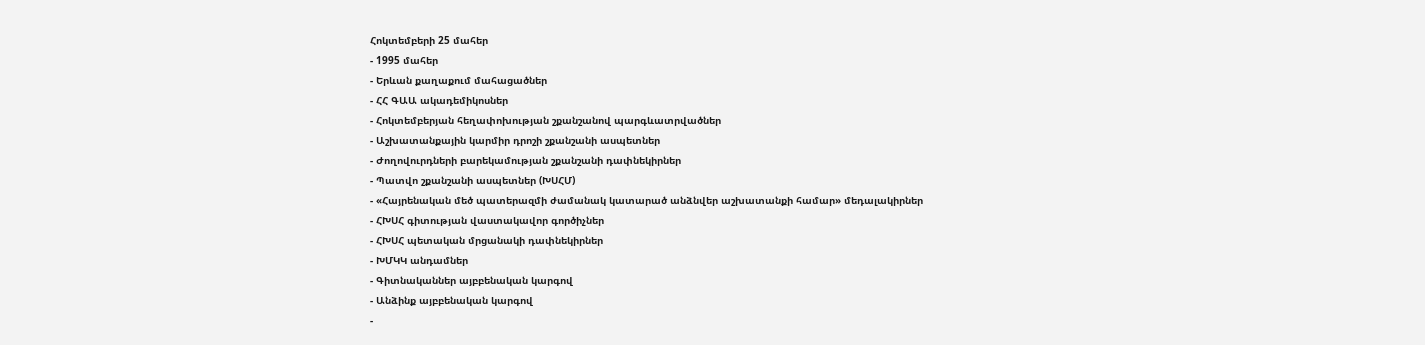Հոկտեմբերի 25 մահեր
- 1995 մահեր
- Երևան քաղաքում մահացածներ
- ՀՀ ԳԱԱ ակադեմիկոսներ
- Հոկտեմբերյան հեղափոխության շքանշանով պարգևատրվածներ
- Աշխատանքային կարմիր դրոշի շքանշանի ասպետներ
- Ժողովուրդների բարեկամության շքանշանի դափնեկիրներ
- Պատվո շքանշանի ասպետներ (ԽՍՀՄ)
- «Հայրենական մեծ պատերազմի ժամանակ կատարած անձնվեր աշխատանքի համար» մեդալակիրներ
- ՀԽՍՀ գիտության վաստակավոր գործիչներ
- ՀԽՍՀ պետական մրցանակի դափնեկիրներ
- ԽՄԿԿ անդամներ
- Գիտնականներ այբբենական կարգով
- Անձինք այբբենական կարգով
-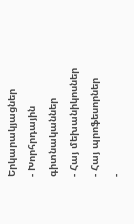Երկարակյացներ
- Խորհրդային գիտնականներ
- Հայ մեխանիկոսներ
- Հայ պրոֆեսորներ
-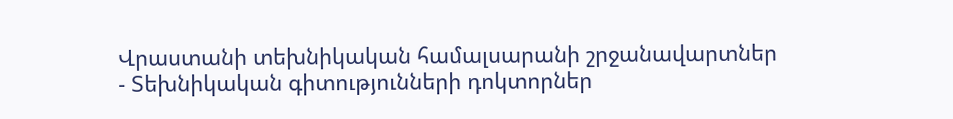Վրաստանի տեխնիկական համալսարանի շրջանավարտներ
- Տեխնիկական գիտությունների դոկտորներ